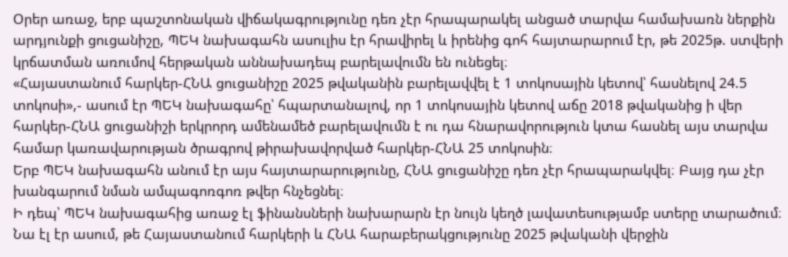Օրեր առաջ, երբ պաշտոնական վիճակագրությունը դեռ չէր հրապարակել անցած տարվա համախառն ներքին արդյունքի ցուցանիշը, ՊԵԿ նախագահն ասուլիս էր հրավիրել և իրենից գոհ հայտարարում էր, թե 2025թ. ստվերի կրճատման առումով հերթական աննախադեպ բարելավումն են ունեցել։
«Հայաստանում հարկեր-ՀՆԱ ցուցանիշը 2025 թվականին բարելավվել է 1 տոկոսային կետով՝ հասնելով 24.5 տոկոսի»,- ասում էր ՊԵԿ նախագահը՝ հպարտանալով, որ 1 տոկոսային կետով աճը 2018 թվականից ի վեր հարկեր-ՀՆԱ ցուցանիշի երկրորդ ամենամեծ բարելավումն է ու դա հնարավորություն կտա հասնել այս տարվա համար կառավարության ծրագրով թիրախավորված հարկեր-ՀՆԱ 25 տոկոսին։
Երբ ՊԵԿ նախագահն անում էր այս հայտարարությունը, ՀՆԱ ցուցանիշը դեռ չէր հրապարակվել։ Բայց դա չէր խանգարում նման ամպագոռգոռ թվեր հնչեցնել։
Ի դեպ՝ ՊԵԿ նախագահից առաջ էլ ֆինանսների նախարարն էր նույն կեղծ լավատեսությամբ ստերը տարածում։ Նա էլ էր ասում, թե Հայաստանում հարկերի և ՀՆԱ հարաբերակցությունը 2025 թվականի վերջին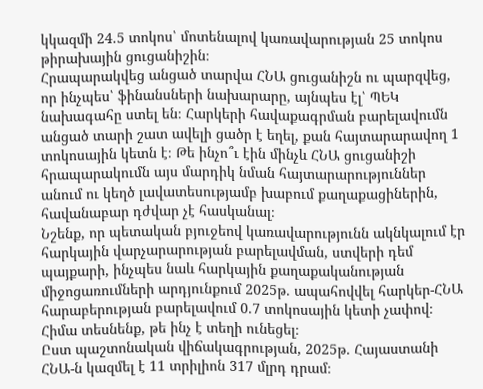կկազմի 24.5 տոկոս՝ մոտենալով կառավարության 25 տոկոս թիրախային ցուցանիշին։
Հրապարակվեց անցած տարվա ՀՆԱ ցուցանիշն ու պարզվեց, որ ինչպես՝ ֆինանսների նախարարը, այնպես էլ՝ ՊԵԿ նախագահը ստել են։ Հարկերի հավաքագրման բարելավումն անցած տարի շատ ավելի ցածր է եղել, քան հայտարարավող 1 տոկոսային կետն է։ Թե ինչո՞ւ էին մինչև ՀՆԱ ցուցանիշի հրապարակումն այս մարդիկ նման հայտարարություններ անում ու կեղծ լավատեսությամբ խաբում քաղաքացիներին, հավանաբար դժվար չէ հասկանալ։
Նշենք, որ պետական բյուջեով կառավարությունն ակնկալում էր հարկային վարչարարության բարելավման, ստվերի դեմ պայքարի, ինչպես նաև հարկային քաղաքականության միջոցառումների արդյունքում 2025թ. ապահովվել հարկեր-ՀՆԱ հարաբերության բարելավում 0.7 տոկոսային կետի չափով։
Հիմա տեսնենք, թե ինչ է տեղի ունեցել։
Ըստ պաշտոնական վիճակագրության, 2025թ. Հայաստանի ՀՆԱ-ն կազմել է 11 տրիլիոն 317 մլրդ դրամ։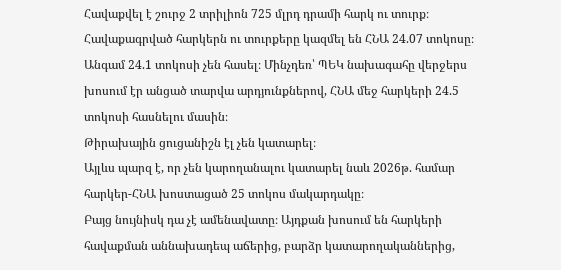Հավաքվել է շուրջ 2 տրիլիոն 725 մլրդ դրամի հարկ ու տուրք։ Հավաքագրված հարկերն ու տուրքերը կազմել են ՀՆԱ 24.07 տոկոսը։
Անգամ 24.1 տոկոսի չեն հասել։ Մինչդեռ՝ ՊԵԿ նախագահը վերջերս խոսում էր անցած տարվա արդյունքներով, ՀՆԱ մեջ հարկերի 24.5 տոկոսի հասնելու մասին։
Թիրախային ցուցանիշն էլ չեն կատարել։
Այլևս պարզ է, որ չեն կարողանալու կատարել նաև 2026թ. համար հարկեր-ՀՆԱ խոստացած 25 տոկոս մակարդակը։
Բայց նույնիսկ դա չէ ամենավատը։ Այդքան խոսում են հարկերի հավաքման աննախադեպ աճերից, բարձր կատարողականներից,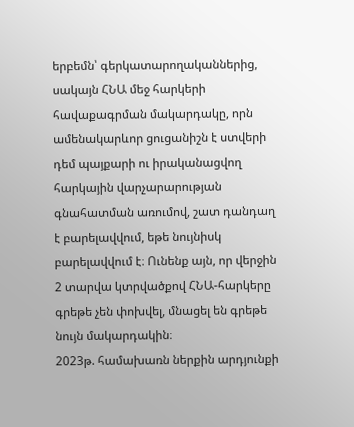երբեմն՝ գերկատարողականներից, սակայն ՀՆԱ մեջ հարկերի հավաքագրման մակարդակը, որն ամենակարևոր ցուցանիշն է ստվերի դեմ պայքարի ու իրականացվող հարկային վարչարարության գնահատման առումով, շատ դանդաղ է բարելավվում, եթե նույնիսկ բարելավվում է։ Ունենք այն, որ վերջին 2 տարվա կտրվածքով ՀՆԱ-հարկերը գրեթե չեն փոխվել, մնացել են գրեթե նույն մակարդակին։
2023թ. համախառն ներքին արդյունքի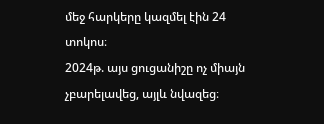մեջ հարկերը կազմել էին 24 տոկոս։
2024թ. այս ցուցանիշը ոչ միայն չբարելավեց, այլև նվազեց։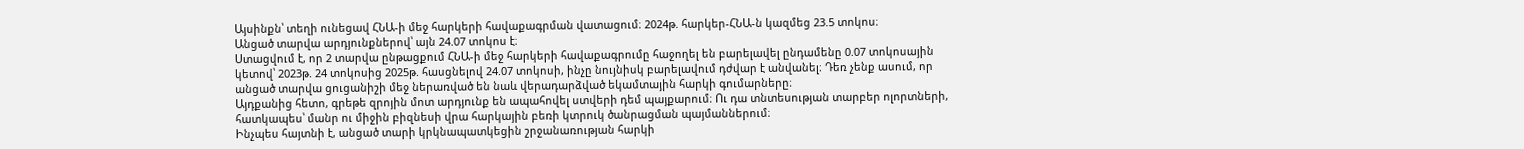Այսինքն՝ տեղի ունեցավ ՀՆԱ-ի մեջ հարկերի հավաքագրման վատացում։ 2024թ. հարկեր-ՀՆԱ-ն կազմեց 23.5 տոկոս։
Անցած տարվա արդյունքներով՝ այն 24.07 տոկոս է։
Ստացվում է, որ 2 տարվա ընթացքում ՀՆԱ-ի մեջ հարկերի հավաքագրումը հաջողել են բարելավել ընդամենը 0.07 տոկոսային կետով՝ 2023թ. 24 տոկոսից 2025թ. հասցնելով 24.07 տոկոսի, ինչը նույնիսկ բարելավում դժվար է անվանել։ Դեռ չենք ասում, որ անցած տարվա ցուցանիշի մեջ ներառված են նաև վերադարձված եկամտային հարկի գումարները։
Այդքանից հետո, գրեթե զրոյին մոտ արդյունք են ապահովել ստվերի դեմ պայքարում։ Ու դա տնտեսության տարբեր ոլորտների, հատկապես՝ մանր ու միջին բիզնեսի վրա հարկային բեռի կտրուկ ծանրացման պայմաններում։
Ինչպես հայտնի է, անցած տարի կրկնապատկեցին շրջանառության հարկի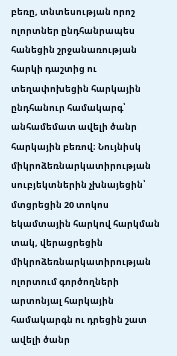բեռը, տնտեսության որոշ ոլորտներ ընդհանրապես հանեցին շրջանառության հարկի դաշտից ու տեղափոխեցին հարկային ընդհանուր համակարգ՝ անհամեմատ ավելի ծանր հարկային բեռով։ Նույնիսկ միկրոձեռնարկատիրության սուբյեկտներին չխնայեցին՝ մտցրեցին 20 տոկոս եկամտային հարկով հարկման տակ, վերացրեցին միկրոձեռնարկատիրության ոլորտում գործողների արտոնյալ հարկային համակարգն ու դրեցին շատ ավելի ծանր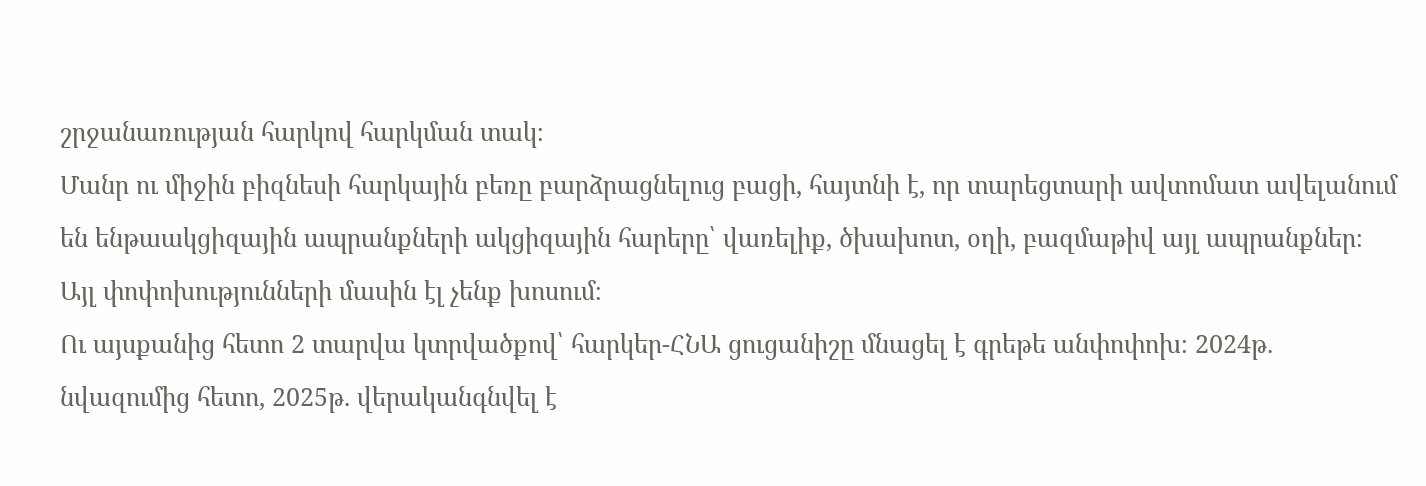շրջանառության հարկով հարկման տակ։
Մանր ու միջին բիզնեսի հարկային բեռը բարձրացնելուց բացի, հայտնի է, որ տարեցտարի ավտոմատ ավելանում են ենթաակցիզային ապրանքների ակցիզային հարերը՝ վառելիք, ծխախոտ, օղի, բազմաթիվ այլ ապրանքներ։
Այլ փոփոխությունների մասին էլ չենք խոսում։
Ու այսքանից հետո 2 տարվա կտրվածքով՝ հարկեր-ՀՆԱ ցուցանիշը մնացել է գրեթե անփոփոխ։ 2024թ. նվազումից հետո, 2025թ. վերականգնվել է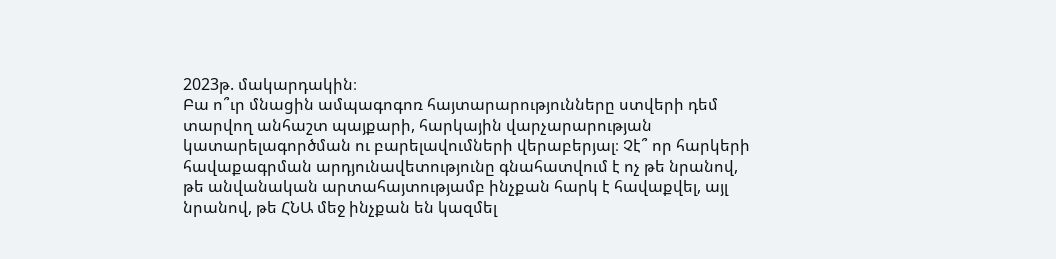2023թ. մակարդակին։
Բա ո՞ւր մնացին ամպագոգոռ հայտարարությունները ստվերի դեմ տարվող անհաշտ պայքարի, հարկային վարչարարության կատարելագործման ու բարելավումների վերաբերյալ։ Չէ՞ որ հարկերի հավաքագրման արդյունավետությունը գնահատվում է ոչ թե նրանով, թե անվանական արտահայտությամբ ինչքան հարկ է հավաքվել, այլ նրանով, թե ՀՆԱ մեջ ինչքան են կազմել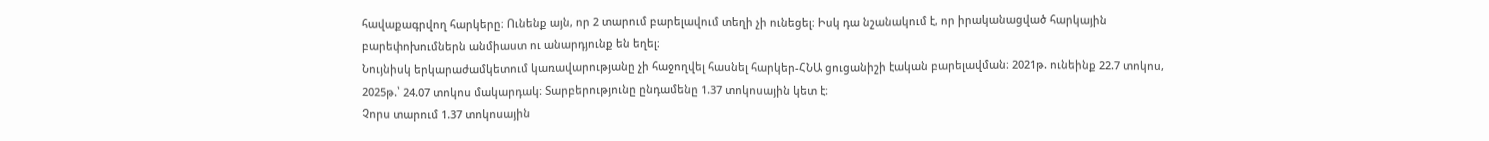հավաքագրվող հարկերը։ Ունենք այն, որ 2 տարում բարելավում տեղի չի ունեցել։ Իսկ դա նշանակում է, որ իրականացված հարկային բարեփոխումներն անմիաստ ու անարդյունք են եղել։
Նույնիսկ երկարաժամկետում կառավարությանը չի հաջողվել հասնել հարկեր-ՀՆԱ ցուցանիշի էական բարելավման։ 2021թ. ունեինք 22.7 տոկոս, 2025թ.՝ 24.07 տոկոս մակարդակ։ Տարբերությունը ընդամենը 1.37 տոկոսային կետ է։
Չորս տարում 1.37 տոկոսային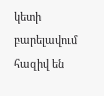կետի բարելավում հազիվ են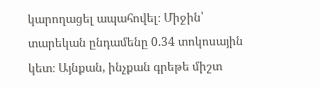կարողացել ապահովել։ Միջին՝ տարեկան ընդամենը 0.34 տոկոսային կետ։ Այնքան, ինչքան գրեթե միշտ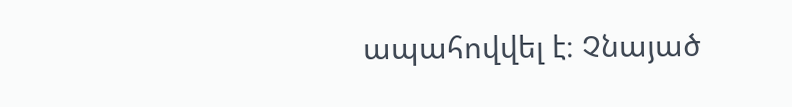ապահովվել է։ Չնայած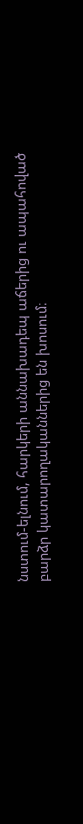նստում-ելնում, հարկերի աննախադեպ աճերից ու ապահոված բարձր կատարողականներից են խոսում։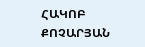ՀԱԿՈԲ ՔՈՉԱՐՅԱՆ